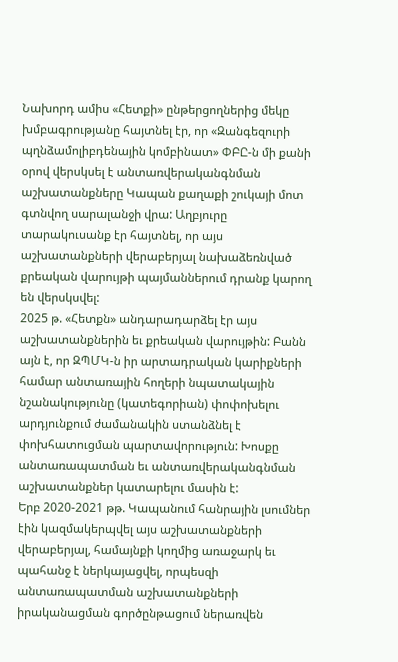Նախորդ ամիս «Հետքի» ընթերցողներից մեկը խմբագրությանը հայտնել էր, որ «Զանգեզուրի պղնձամոլիբդենային կոմբինատ» ՓԲԸ-ն մի քանի օրով վերսկսել է անտառվերականգնման աշխատանքները Կապան քաղաքի շուկայի մոտ գտնվող սարալանջի վրա: Աղբյուրը տարակուսանք էր հայտնել, որ այս աշխատանքների վերաբերյալ նախաձեռնված քրեական վարույթի պայմաններում դրանք կարող են վերսկսվել:
2025 թ. «Հետքն» անդարադարձել էր այս աշխատանքներին եւ քրեական վարույթին: Բանն այն է, որ ԶՊՄԿ-ն իր արտադրական կարիքների համար անտառային հողերի նպատակային նշանակությունը (կատեգորիան) փոփոխելու արդյունքում ժամանակին ստանձնել է փոխհատուցման պարտավորություն: Խոսքը անտառապատման եւ անտառվերականգնման աշխատանքներ կատարելու մասին է:
Երբ 2020-2021 թթ. Կապանում հանրային լսումներ էին կազմակերպվել այս աշխատանքների վերաբերյալ, համայնքի կողմից առաջարկ եւ պահանջ է ներկայացվել, որպեսզի անտառապատման աշխատանքների իրականացման գործընթացում ներառվեն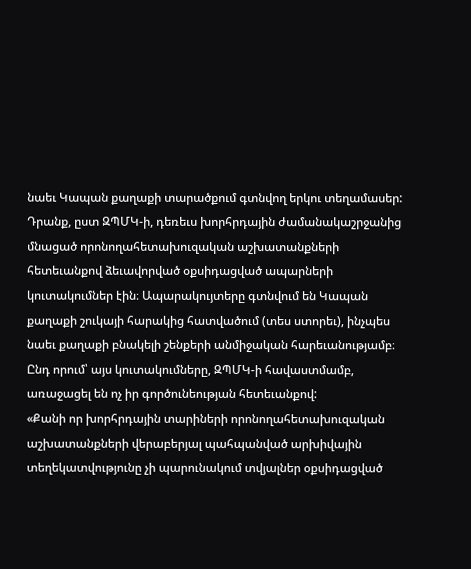նաեւ Կապան քաղաքի տարածքում գտնվող երկու տեղամասեր: Դրանք, ըստ ԶՊՄԿ-ի, դեռեւս խորհրդային ժամանակաշրջանից մնացած որոնողահետախուզական աշխատանքների հետեւանքով ձեւավորված օքսիդացված ապարների կուտակումներ էին։ Ապարակույտերը գտնվում են Կապան քաղաքի շուկայի հարակից հատվածում (տես ստորեւ), ինչպես նաեւ քաղաքի բնակելի շենքերի անմիջական հարեւանությամբ։
Ընդ որում՝ այս կուտակումները, ԶՊՄԿ-ի հավաստմամբ, առաջացել են ոչ իր գործունեության հետեւանքով:
«Քանի որ խորհրդային տարիների որոնողահետախուզական աշխատանքների վերաբերյալ պահպանված արխիվային տեղեկատվությունը չի պարունակում տվյալներ օքսիդացված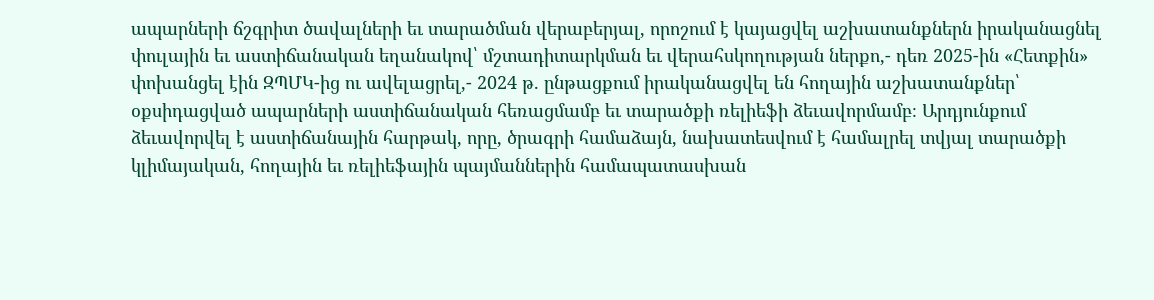ապարների ճշգրիտ ծավալների եւ տարածման վերաբերյալ, որոշում է կայացվել աշխատանքներն իրականացնել փուլային եւ աստիճանական եղանակով՝ մշտադիտարկման եւ վերահսկողության ներքո,- դեռ 2025-ին «Հետքին» փոխանցել էին ԶՊՄԿ-ից ու ավելացրել,- 2024 թ. ընթացքում իրականացվել են հողային աշխատանքներ՝ օքսիդացված ապարների աստիճանական հեռացմամբ եւ տարածքի ռելիեֆի ձեւավորմամբ։ Արդյունքում ձեւավորվել է աստիճանային հարթակ, որը, ծրագրի համաձայն, նախատեսվում է համալրել տվյալ տարածքի կլիմայական, հողային եւ ռելիեֆային պայմաններին համապատասխան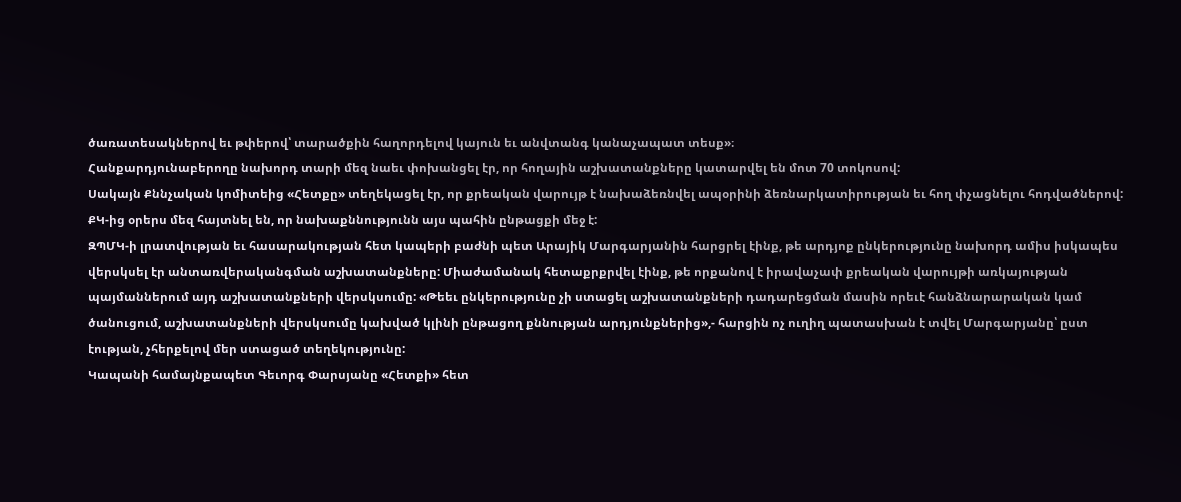ծառատեսակներով եւ թփերով՝ տարածքին հաղորդելով կայուն եւ անվտանգ կանաչապատ տեսք»։
Հանքարդյունաբերողը նախորդ տարի մեզ նաեւ փոխանցել էր, որ հողային աշխատանքները կատարվել են մոտ 70 տոկոսով:
Սակայն Քննչական կոմիտեից «Հետքը» տեղեկացել էր, որ քրեական վարույթ է նախաձեռնվել ապօրինի ձեռնարկատիրության եւ հող փչացնելու հոդվածներով: ՔԿ-ից օրերս մեզ հայտնել են, որ նախաքննությունն այս պահին ընթացքի մեջ է:
ԶՊՄԿ-ի լրատվության եւ հասարակության հետ կապերի բաժնի պետ Արայիկ Մարգարյանին հարցրել էինք, թե արդյոք ընկերությունը նախորդ ամիս իսկապես վերսկսել էր անտառվերականգման աշխատանքները: Միաժամանակ հետաքրքրվել էինք, թե որքանով է իրավաչափ քրեական վարույթի առկայության պայմաններում այդ աշխատանքների վերսկսումը: «Թեեւ ընկերությունը չի ստացել աշխատանքների դադարեցման մասին որեւէ հանձնարարական կամ ծանուցում, աշխատանքների վերսկսումը կախված կլինի ընթացող քննության արդյունքներից»,- հարցին ոչ ուղիղ պատասխան է տվել Մարգարյանը՝ ըստ էության, չհերքելով մեր ստացած տեղեկությունը:
Կապանի համայնքապետ Գեւորգ Փարսյանը «Հետքի» հետ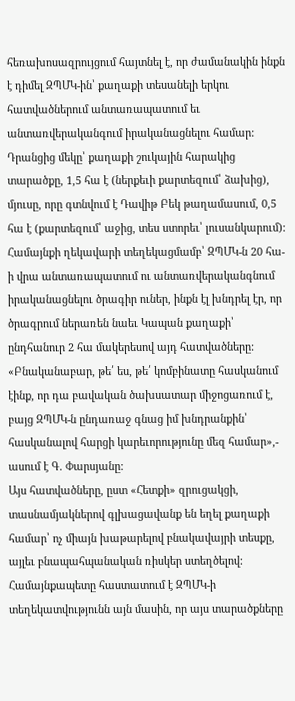հեռախոսազրույցում հայտնել է, որ ժամանակին ինքն է դիմել ԶՊՄԿ-ին՝ քաղաքի տեսանելի երկու հատվածներում անտառապատում եւ անտառվերականգում իրականացնելու համար: Դրանցից մեկը՝ քաղաքի շուկային հարակից տարածքը, 1,5 հա է (ներքեւի քարտեզում՝ ձախից), մյուսը, որը գտնվում է Դավիթ Բեկ թաղամասում, 0,5 հա է (քարտեզում՝ աջից, տես ստորեւ՝ լուսանկարում):
Համայնքի ղեկավարի տեղեկացմամբ՝ ԶՊՄԿ-ն 20 հա-ի վրա անտառապատում ու անտառվերականգնում իրականացնելու ծրագիր ուներ, ինքն էլ խնդրել էր, որ ծրագրում ներառեն նաեւ Կապան քաղաքի՝ ընդհանուր 2 հա մակերեսով այդ հատվածները: «Բնականաբար, թե՛ ես, թե՛ կոմբինատը հասկանում էինք, որ դա բավական ծախսատար միջոցառում է, բայց ԶՊՄԿ-ն ընդառաջ գնաց իմ խնդրանքին՝ հասկանալով հարցի կարեւորությունը մեզ համար»,- ասում է Գ. Փարսյանը:
Այս հատվածները, ըստ «Հետքի» զրուցակցի, տասնամյակներով գլխացավանք են եղել քաղաքի համար՝ ոչ միայն խաթարելով բնակավայրի տեսքը, այլեւ բնապահպանական ռիսկեր ստեղծելով:
Համայնքապետը հաստատում է ԶՊՄԿ-ի տեղեկատվությունն այն մասին, որ այս տարածքները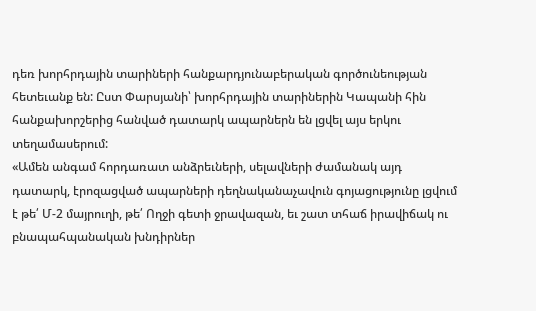դեռ խորհրդային տարիների հանքարդյունաբերական գործունեության հետեւանք են: Ըստ Փարսյանի՝ խորհրդային տարիներին Կապանի հին հանքախորշերից հանված դատարկ ապարներն են լցվել այս երկու տեղամասերում:
«Ամեն անգամ հորդառատ անձրեւների, սելավների ժամանակ այդ դատարկ, էրոզացված ապարների դեղնականաչավուն գոյացությունը լցվում է թե՛ Մ-2 մայրուղի, թե՛ Ողջի գետի ջրավազան, եւ շատ տհաճ իրավիճակ ու բնապահպանական խնդիրներ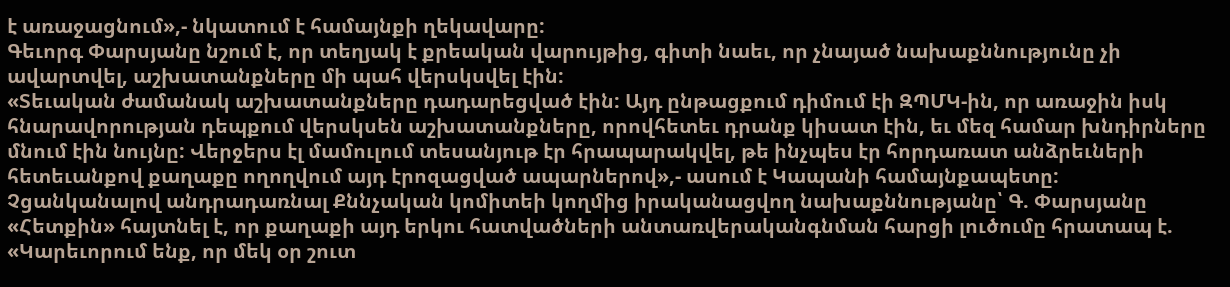է առաջացնում»,- նկատում է համայնքի ղեկավարը:
Գեւորգ Փարսյանը նշում է, որ տեղյակ է քրեական վարույթից, գիտի նաեւ, որ չնայած նախաքննությունը չի ավարտվել, աշխատանքները մի պահ վերսկսվել էին:
«Տեւական ժամանակ աշխատանքները դադարեցված էին: Այդ ընթացքում դիմում էի ԶՊՄԿ-ին, որ առաջին իսկ հնարավորության դեպքում վերսկսեն աշխատանքները, որովհետեւ դրանք կիսատ էին, եւ մեզ համար խնդիրները մնում էին նույնը: Վերջերս էլ մամուլում տեսանյութ էր հրապարակվել, թե ինչպես էր հորդառատ անձրեւների հետեւանքով քաղաքը ողողվում այդ էրոզացված ապարներով»,- ասում է Կապանի համայնքապետը:
Չցանկանալով անդրադառնալ Քննչական կոմիտեի կողմից իրականացվող նախաքննությանը՝ Գ. Փարսյանը «Հետքին» հայտնել է, որ քաղաքի այդ երկու հատվածների անտառվերականգնման հարցի լուծումը հրատապ է. «Կարեւորում ենք, որ մեկ օր շուտ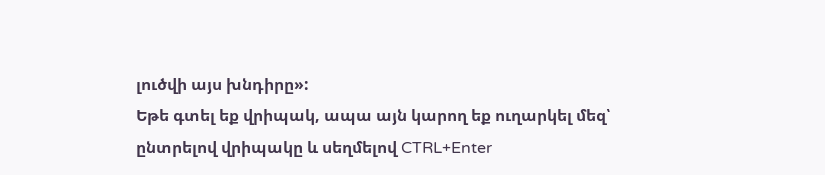լուծվի այս խնդիրը»:
Եթե գտել եք վրիպակ, ապա այն կարող եք ուղարկել մեզ՝ ընտրելով վրիպակը և սեղմելով CTRL+Enter